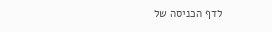לדף הכניסה של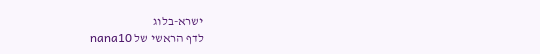ישרא-בלוג
לדף הראשי של nana10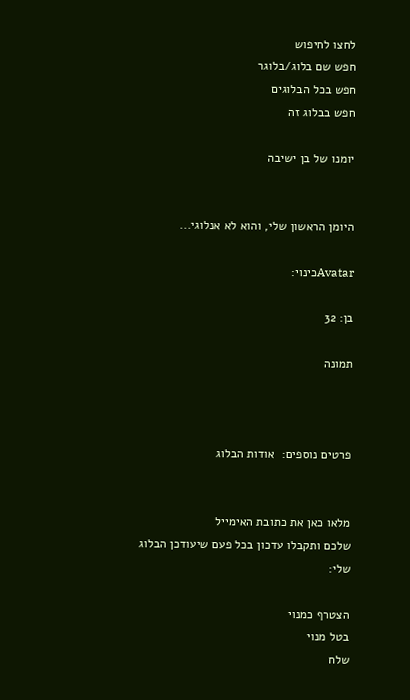לחצו לחיפוש
חפש שם בלוג/בלוגר
חפש בכל הבלוגים
חפש בבלוג זה

יומנו של בן ישיבה


היומן הראשון שלי, והוא לא אנלוגי...

Avatarכינוי:

בן: 32

תמונה



פרטים נוספים:  אודות הבלוג


מלאו כאן את כתובת האימייל
שלכם ותקבלו עדכון בכל פעם שיעודכן הבלוג שלי:

הצטרף כמנוי
בטל מנוי
שלח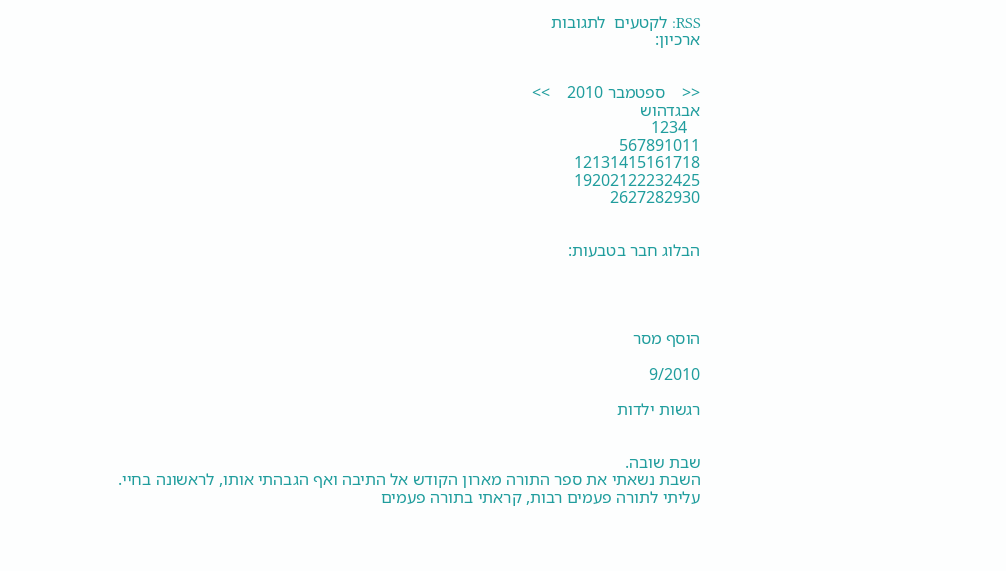RSS: לקטעים  לתגובות
ארכיון:


<<    ספטמבר 2010    >>
אבגדהוש
   1234
567891011
12131415161718
19202122232425
2627282930


הבלוג חבר בטבעות:




הוסף מסר

9/2010

רגשות ילדות


שבת שובה.
השבת נשאתי את ספר התורה מארון הקודש אל התיבה ואף הגבהתי אותו, לראשונה בחיי. עליתי לתורה פעמים רבות, קראתי בתורה פעמים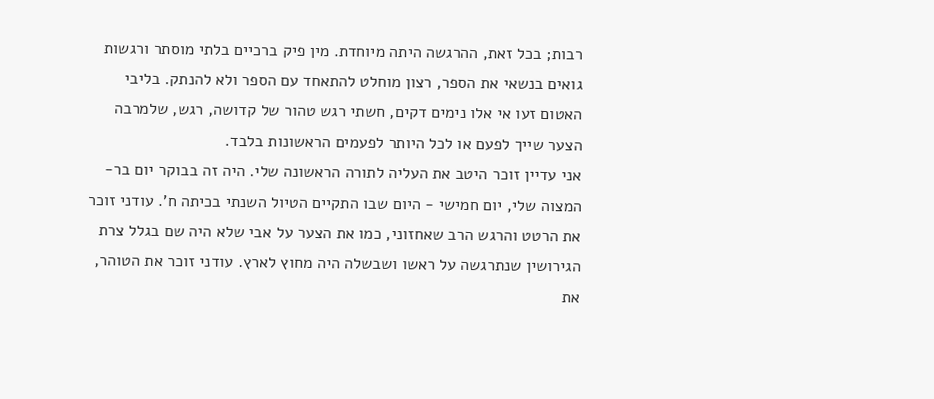רבות; בכל זאת, ההרגשה היתה מיוחדת. מין פיק ברכיים בלתי מוסתר ורגשות גואים בנשאי את הספר, רצון מוחלט להתאחד עם הספר ולא להנתק. בליבי האטום זעו אי אלו נימים דקים, חשתי רגש טהור של קדושה, רגש, שלמרבה הצער שייך לפעם או לכל היותר לפעמים הראשונות בלבד.
אני עדיין זוכר היטב את העליה לתורה הראשונה שלי. היה זה בבוקר יום בר-המצוה שלי, יום חמישי - היום שבו התקיים הטיול השנתי בכיתה ח'. עודני זוכר את הרטט והרגש הרב שאחזוני, כמו את הצער על אבי שלא היה שם בגלל צרת הגירושין שנתרגשה על ראשו ושבשלה היה מחוץ לארץ. עודני זוכר את הטוהר, את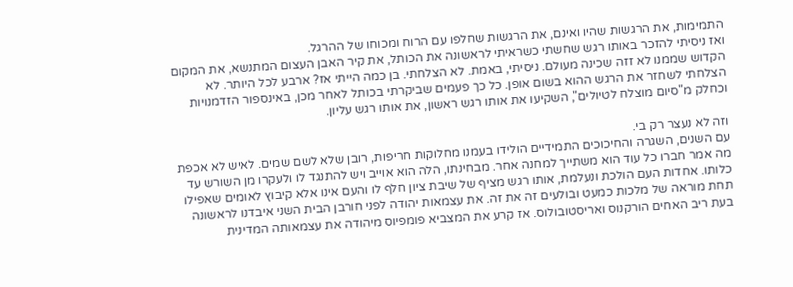התמימות, את הרגשות שהיו ואינם, את הרגשות שחלפו עם הרוח ומכוחו של ההרגל.
ואז ניסיתי להזכר באותו רגש שחשתי כשראיתי לראשונה את הכותל, את קיר האבן העצום המתנשא, את המקום הקדוש שממנו לא זזה שכינה מעולם. ניסיתי, באמת. לא הצלחתי. בן כמה הייתי אז? ארבע לכל היותר. לא הצלחתי לשחזר את הרגש ההוא בשום אופן. כל כך פעמים שביקרתי בכותל לאחר מכן, באינספור הזדמנויות וכחלק מ"סיום מוצלח לטיולים", השקיעו את אותו רגש ראשון, את אותו רגש עליון.

וזה לא נעצר רק בי.
עם השנים, השגרה והחיכוכים התמידיים הולידו בעמנו מחלוקות חריפות, רובן שלא לשם שמים. לאיש לא אכפת מה אמר חברו כל עוד הוא משתייך למחנה אחר. מבחינתו, הלה הוא אוייב ויש להתנגד לו ולעקרו מן השורש עד כלותו. אחדות העם הולכת ונעלמת, אותו רגש מציף של שיבת ציון חלף לו והעם אינו אלא קיבוץ לאומים שאפילו תחת מוראה של מלכות כמעט ובולעים זה את זה. את עצמאות יהודה לפני חורבן הבית השני איבדנו לראשונה בעת ריב האחים הורקנוס ואריסטובולוס. אז קרע את המצביא פומפיוס מיהודה את עצמאותה המדינית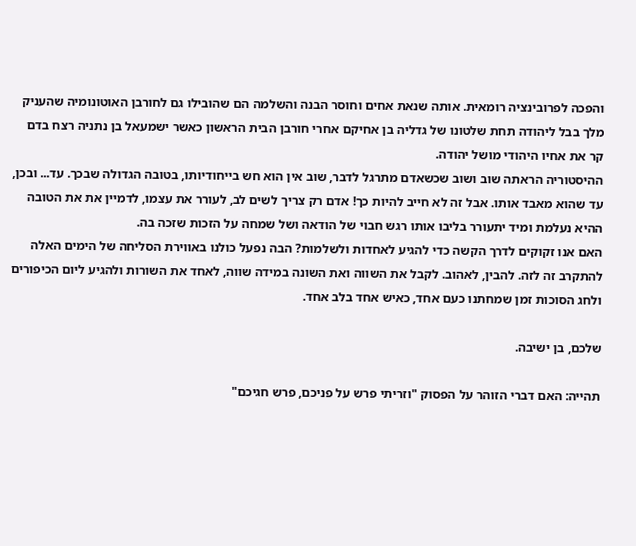והפכה לפרובינציה רומאית. אותה שנאת אחים וחוסר הבנה והשלמה הם שהובילו גם לחורבן האוטונומיה שהעניק מלך בבל ליהודה תחת שלטונו של גדליה בן אחיקם אחרי חורבן הבית הראשון כאשר ישמעאל בן נתניה רצח בדם קר את אחיו היהודי מושל יהודה.
ההיסטוריה הראתה שוב ושוב שכשאדם מתרגל לדבר, שוב אין הוא חש בייחודיותו, בטובה הגדולה שבכך. עד... ובכן, עד שהוא מאבד אותו. אבל זה לא חייב להיות כך! אדם רק צריך לשים לב, לעורר את עצמו, לדמיין את את הטובה ההיא נעלמת ומיד יתעורר בליבו אותו רגש חבוי של הודאה ושל שמחה על הזכות שזכה בה.
האם אנו זקוקים לדרך הקשה כדי להגיע לאחדות ולשלמות? הבה נפעל כולנו באווירת הסליחה של הימים האלה להתקרב זה לזה. להבין, לאהוב. לקבל את השווה ואת השונה במידה שווה, לאחד את השורות ולהגיע ליום הכיפורים ולחג הסוכות זמן שמחתנו כעם אחד, כאיש אחד בלב אחד.

שלכם, בן ישיבה.

תהייה: האם דברי הזוהר על הפסוק "וזריתי פרש על פניכם, פרש חגיכם"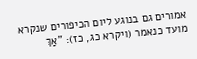אמורים גם בנוגע ליום הכיפורים שנקרא מועד כנאמר (ויקרא כג, כז): "אַךְ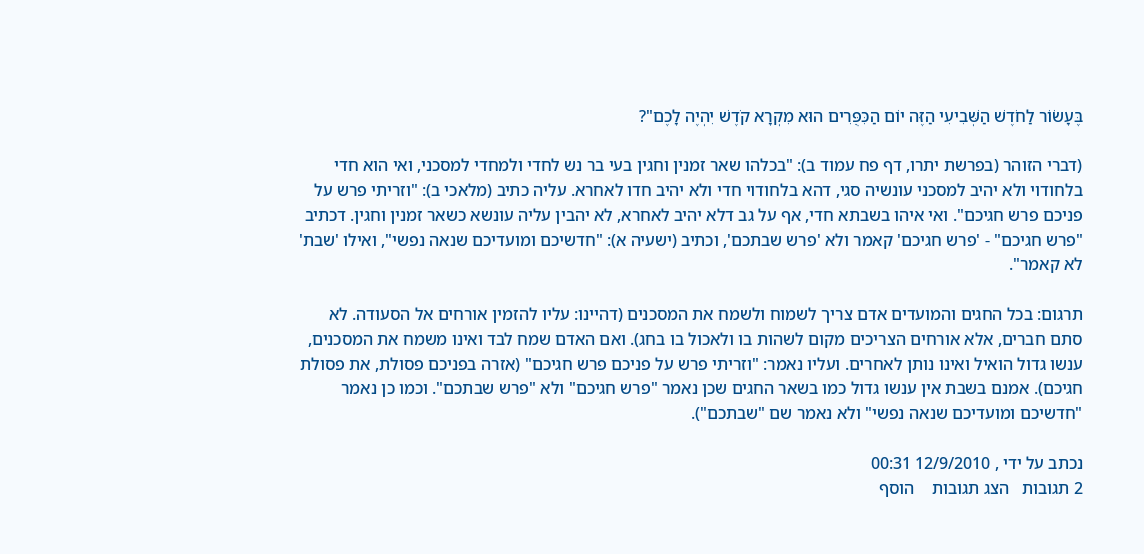בֶּעָשׂוֹר לַחֹדֶשׁ הַשְּׁבִיעִי הַזֶּה יוֹם הַכִּפֻּרִים הוּא מִקְרָא קֹדֶשׁ יִהְיֶה לָכֶם"?

(דברי הזוהר (בפרשת יתרו, דף פח עמוד ב): "בכלהו שאר זמנין וחגין בעי בר נש לחדי ולמחדי למסכני, ואי הוא חדי בלחודוי ולא יהיב למסכני עונשיה סגי, דהא בלחודוי חדי ולא יהיב חדו לאחרא. עליה כתיב (מלאכי ב): "וזריתי פרש על פניכם פרש חגיכם". ואי איהו בשבתא חדי, אף על גב דלא יהיב לאחרא, לא יהבין עליה עונשא כשאר זמנין וחגין. דכתיב "פרש חגיכם" - 'פרש חגיכם' קאמר ולא 'פרש שבתכם', וכתיב (ישעיה א): "חדשיכם ומועדיכם שנאה נפשי", ואילו 'שבת' לא קאמר".

תרגום: בכל החגים והמועדים אדם צריך לשמוח ולשמח את המסכנים (דהיינו: עליו להזמין אורחים אל הסעודה. לא סתם חברים, אלא אורחים הצריכים מקום לשהות בו ולאכול בו בחג). ואם האדם שמח לבד ואינו משמח את המסכנים, ענשו גדול הואיל ואינו נותן לאחרים. ועליו נאמר: "וזריתי פרש על פניכם פרש חגיכם" (אזרה בפניכם פסולת, את פסולת חגיכם). אמנם בשבת אין ענשו גדול כמו בשאר החגים שכן נאמר "פרש חגיכם" ולא "פרש שבתכם". וכמו כן נאמר "חדשיכם ומועדיכם שנאה נפשי" ולא נאמר שם "שבתכם").

נכתב על ידי , 12/9/2010 00:31
2 תגובות   הצג תגובות    הוסף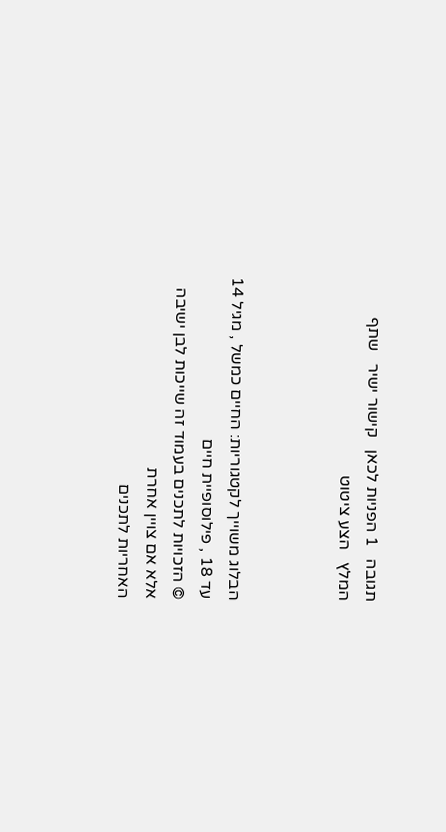תגובה   1 הפניות לכאן   קישור ישיר   שתף   המלץ   הצע ציטוט



הבלוג משוייך לקטגוריות: החיים כמשל , מגיל 14 עד 18 , פילוסופיית חיים
© הזכויות לתכנים בעמוד זה שייכות לבן ישיבה אלא אם צויין אחרת
האחריות לתכנים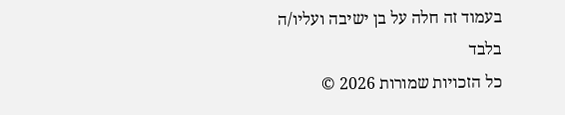בעמוד זה חלה על בן ישיבה ועליו/ה בלבד
כל הזכויות שמורות 2026 ©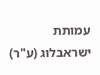עמותת ישראבלוג (ע"ר)